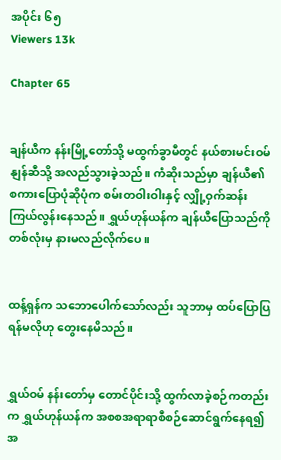အပိုင်း ၆၅
Viewers 13k

Chapter 65


ချန်ယီက နန်းမြို့တော်သို့ မထွက်ခွာမီတွင် နယ်စားမင်းဝမ်နျန်ဆီသို့ အလည်သွားခဲ့သည်။ ကံဆိုးသည်မှာ ချန်ယီ၏ စကားပြောပုံဆိုပုံက စမ်းတဝါးဝါးနှင့် လျှို့ဝှက်ဆန်းကြယ်လွန်းနေသည်။ ရွှယ်ဟုန်ယန်က ချန်ယီပြောသည်ကို တစ်လုံးမှ နားမလည်လိုက်ပေ။


ထန့်ရှန်က သဘောပေါက်သော်လည်း သူဘာမှ ထပ်ပြောပြရန်မလိုဟု တွေးနေမိသည်။


ရွှယ်ဝမ် နန်းတော်မှ တောင်ပိုင်းသို့ ထွက်လာခဲ့စဉ်ကတည်းက ရွှယ်ဟုန်ယန်က အစစအရာရာစီစဉ်ဆောင်ရွက်နေရ၍ အ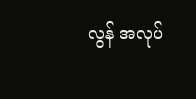လွန် အလုပ်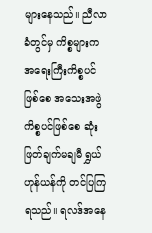များနေသည်။ ညီလာခံတွင်‌မှ ကိစ္စများက အရေးကြီးကိစ္စပင်ဖြစ်စေ အသေးအဖွဲကိစ္စပင်ဖြစ်စေ ဆုံးဖြတ်ချက်မချမီ ရွှယ်ဟုန်ယန်ကို တင်ပြကြရသည်။ ရလဒ်အနေ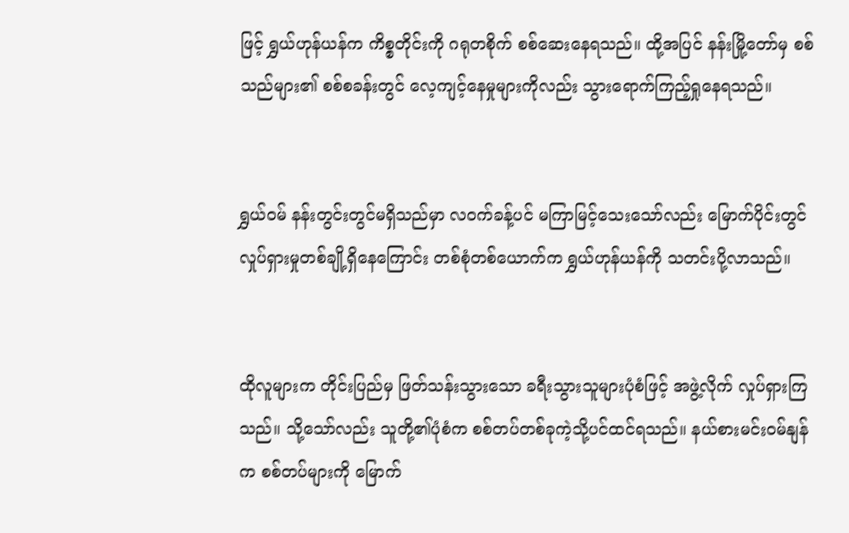ဖြင့် ရွှယ်ဟုန်ယန်က ကိစ္စတိုင်းကို ဂရုတစိုက် စစ်ဆေးနေရသည်။ ထို့အပြင် နန်းမြို့တော်မှ စစ်သည်များ၏ စစ်စခန်းတွင် လေ့ကျင့်နေမှုများကိုလည်း သွားရောက်ကြည့်ရှုနေရသည်။


ရွှယ်ဝမ် နန်းတွင်းတွင်မရှိသည်မှာ လဝက်ခန့်ပင် မကြာမြင့်သေးသော်လည်း မြောက်ပိုင်းတွင် လှုပ်ရှားမှုတစ်ချို့ရှိနေကြောင်း တစ်စုံတစ်ယောက်က ရွှယ်ဟုန်ယန်ကို သတင်းပို့လာသည်။


ထိုလူများက တိုင်းပြည်မှ ဖြတ်သန်းသွားသော ခရီးသွားသူများပုံစံဖြင့် အဖွဲ့လိုက် လှုပ်ရှားကြသည်။ သို့သော်လည်း သူတို့၏ပုံစံက စစ်တပ်တစ်ခုကဲ့သို့ပင်ထင်ရသည်။ နယ်စားမင်းဝမ်နျန်က စစ်တပ်များကို မြောက်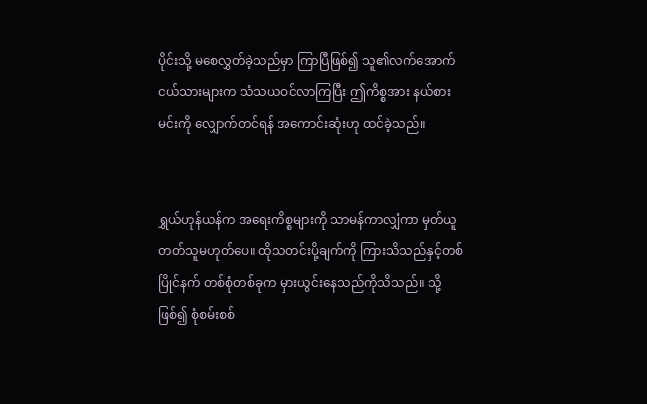ပိုင်းသို့ မစေလွှတ်ခဲ့သည်မှာ ကြာပြီဖြစ်၍ သူ၏လက်အောက်ငယ်သားများက သံသယဝင်လာကြပြီး ဤကိစ္စအား နယ်စားမင်းကို လျှောက်တင်ရန် အကောင်းဆုံးဟု ထင်ခဲ့သည်။


ရွှယ်ဟုန်ယန်က အရေးကိစ္စများကို သာမန်ကာလျှံကာ မှတ်ယူတတ်သူမဟုတ်ပေ။ ထိုသတင်းပို့ချက်ကို ကြားသိသည်နှင့်တစ်ပြိုင်နက် တစ်စုံတစ်ခုက မှားယွင်းနေသည်ကိုသိသည်။ သို့ဖြစ်၍ စုံစမ်းစစ်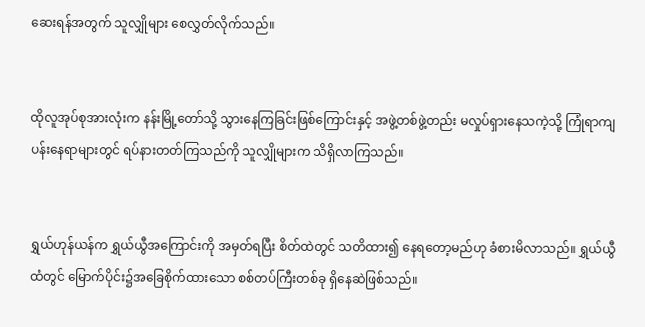ဆေးရန်အတွက် သူလျှိုများ စေလွှတ်လိုက်သည်။


ထိုလူအုပ်စုအားလုံးက နန်းမြို့တော်သို့ သွားနေကြခြင်းဖြစ်ကြောင်းနှင့် အဖွဲ့တစ်ဖွဲ့တည်း မလှုပ်ရှားနေသကဲ့သို့ ကြုံရာကျပန်းနေရာများတွင် ရပ်နားတတ်ကြသည်ကို သူလျှိုများက သိရှိလာကြသည်။


ရွှယ်ဟုန်ယန်က ရွှယ်ယွီအကြောင်းကို အမှတ်ရပြီး စိတ်ထဲတွင် သတိထား၍ နေရတော့မည်ဟု ခံစားမိလာသည်။ ရွှယ်ယွီထံတွင် မြောက်ပိုင်း၌အခြေစိုက်ထားသော စစ်တပ်ကြီးတစ်ခု ရှိနေဆဲဖြစ်သည်။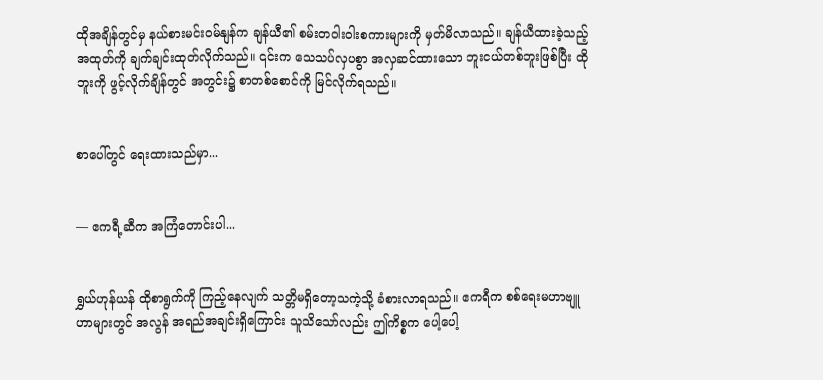ထိုအချိန်တွင်မှ နယ်စားမင်းဝမ်နျန်က ချန်ယီ၏ စမ်းတဝါးဝါးစကားများကို မှတ်မိလာသည်။ ချန်ယီထားခဲ့သည့် အထုတ်ကို ချက်ချင်းထုတ်လိုက်သည်။ ၎င်းက သေသပ်လှပစွာ အလှဆင်ထားသော ဘူးငယ်တစ်ဘူးဖြစ်ပြီး ထိုဘူးကို ဖွင့်လိုက်ချိန်တွင် အတွင်း၌ စာတစ်စောင်ကို မြင်လိုက်ရသည်။


စာပေါ်တွင် ရေးထားသည်မှာ...


— ဧကရီ့ဆီက အကြံတောင်းပါ...


ရွှယ်ဟုန်ယန် ထိုစာရွက်ကို ကြည့်နေလျက် သတ္တိမရှိတော့သကဲ့သို့ ခံစားလာရသည်။ ဧကရီက စစ်ရေးမဟာဗျူဟာများတွင် အလွန် အရည်အချင်းရှိကြောင်း သူသိသော်လည်း ဤကိစ္စက ပေါ့ပေါ့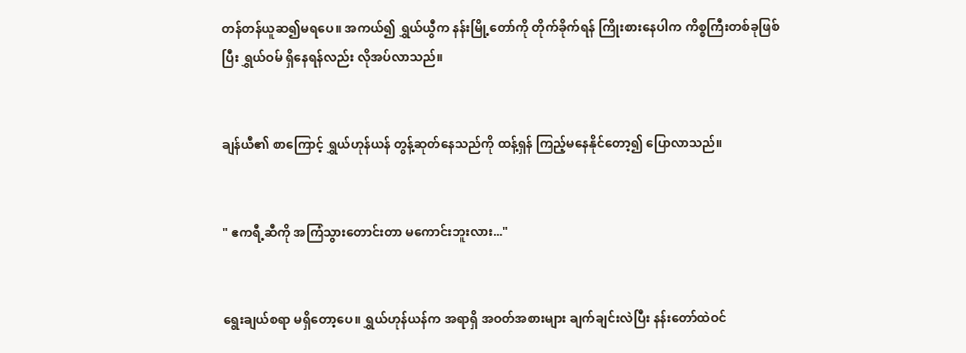တန်တန်ယူဆ၍မရပေ။ အကယ်၍ ရွှယ်ယွီက နန်းမြို့တော်ကို တိုက်ခိုက်ရန် ကြိုးစားနေပါက ကိစ္စကြီးတစ်ခုဖြစ်ပြီး ရွှယ်ဝမ် ရှိနေရန်လည်း လိုအပ်လာသည်။


ချန်ယီ၏ စာကြောင့် ရွှယ်ဟုန်ယန် တွန့်ဆုတ်နေသည်ကို ထန့်ရှန် ကြည့်မနေ‌နိုင်တော့၍ ပြောလာသည်။


" ဧကရီ့ဆီကို အကြံသွားတောင်းတာ မကောင်းဘူးလား..."


ရွေးချယ်စရာ မရှိတော့ပေ။ ရွှယ်ဟုန်ယန်က အရာရှိ အဝတ်အစားများ ချက်ချင်းလဲပြီး နန်းတော်ထဲဝင်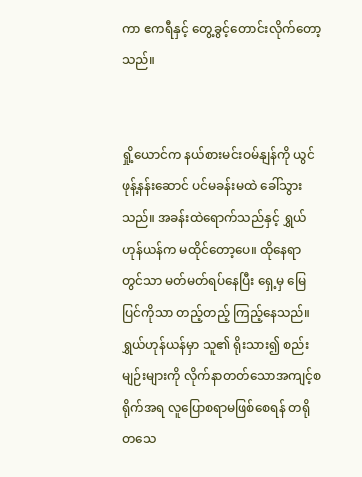ကာ ဧကရီနှင့် တွေ့ခွင့်တောင်းလိုက်တော့သည်။


ရှို့ယောင်က နယ်စားမင်းဝမ်နျန်ကို ယွင်ဖုန့်နန်းဆောင် ပင်မခန်းမထဲ ခေါ်သွားသည်။ အခန်းထဲရောက်သည်နှင့် ရွှယ်ဟုန်ယန်က မထိုင်တော့ပေ။ ထိုနေရာတွင်သာ မတ်မတ်ရပ်နေပြီး ရှေ့မှ မြေပြင်ကိုသာ တည့်တည့် ကြည့်နေသည်။ ရွှယ်ဟုန်ယန်မှာ သူ၏ ရိုးသား၍ စည်းမျဉ်းများကို လိုက်နာတတ်သောအကျင့်စရိုက်အရ လူပြောစရာမဖြစ်စေရန် တရိုတသေ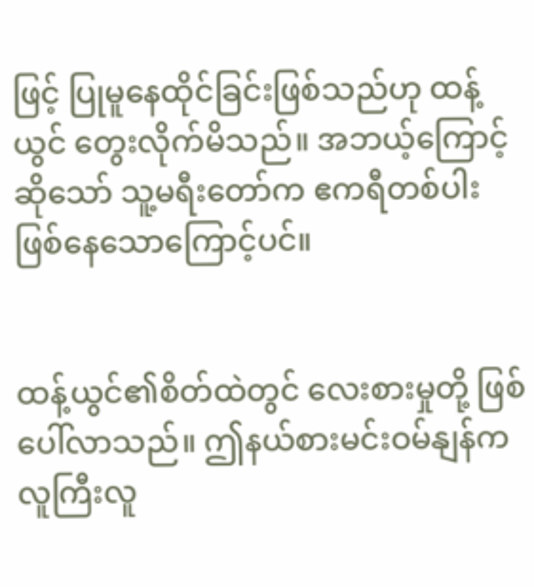ဖြင့် ပြုမူနေထိုင်ခြင်းဖြစ်သည်ဟု ထန့်ယွင် တွေးလိုက်မိသည်။ အဘယ့်ကြောင့်ဆိုသော် သူ့မရီးတော်က ဧကရီတစ်ပါး ဖြစ်နေသောကြောင့်ပင်။


ထန့်ယွင်၏စိတ်ထဲတွင် လေးစားမှုတို့ ဖြစ်ပေါ်လာသည်။ ဤနယ်စားမင်းဝမ်နျန်က လူကြီးလူ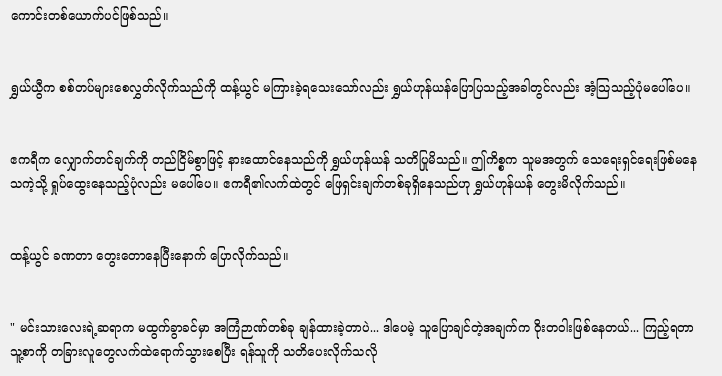ကောင်းတစ်ယောက်ပင်ဖြစ်သည်။


ရွှယ်ယွီက စစ်တပ်များစေလွှတ်လိုက်သည်ကို ထန့်ယွင် မကြားခဲ့ရသေးသော်လည်း ရွှယ်ဟုန်ယန်ပြောပြသည့်အခါတွင်လည်း အံ့သြသည့်ပုံမပေါ်ပေ။


ဧကရီက လျှောက်တင်ချက်ကို တည်ငြိမ်စွာဖြင့် နားထောင်နေသည်ကို ရွှယ်ဟုန်ယန် သတိပြုမိသည်။ ဤကိစ္စက သူမအတွက် သေရေးရှင်ရေးဖြစ်မနေသကဲ့သို့ ရှုပ်ထွေးနေသည့်ပုံလည်း မပေါ်ပေ။ ဧကရီ၏လက်ထဲတွင် ဖြေရှင်းချက်တစ်ခုရှိနေသည်ဟု ရွှယ်ဟုန်ယန် တွေးမိလိုက်သည်။


ထန့်ယွင် ခဏတာ တွေးတောနေပြီးနောက် ပြောလိုက်သည်။


" မင်းသားလေးရဲ့ဆရာက မထွက်ခွာခင်မှာ အကြံဉာဏ်တစ်ခု ချန်ထားခဲ့တာပဲ... ဒါပေမဲ့ သူပြောချင်တဲ့အချက်က ဝိုးတဝါးဖြစ်နေတယ်... ကြည့်ရတာ သူ့စာကို တခြားလူတွေလက်ထဲရောက်သွားစေပြီး ရန်သူကို သတိပေးလိုက်သလို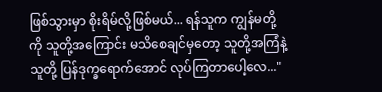ဖြစ်သွားမှာ စိုးရိမ်လို့ဖြစ်မယ်... ရန်သူက ကျွန်မတို့ကို သူတို့အကြောင်း မသိစေချင်မှတော့ သူတို့အကြံနဲ့သူတို့ ပြန်ဒုက္ခရောက်အောင် လုပ်ကြတာပေါ့လေ..."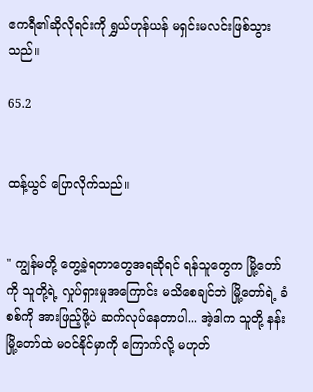ဧကရီ၏ဆိုလိုရင်းကို ရွှယ်ဟုန်ယန် မရှင်းမလင်းဖြစ်သွားသည်။

65.2


ထန့်ယွင် ပြောလိုက်သည်။


" ကျွန်မတို့ တွေ့ခဲ့ရတာတွေအရဆိုရင် ရန်သူတွေက မြို့တော်ကို သူတို့ရဲ့ လှုပ်ရှားမှုအကြောင်း မသိစေချင်ဘဲ မြို့တော်ရဲ့ ခံစစ်ကို အားဖြည့်ဖို့ပဲ ဆက်လုပ်နေတာပါ... အဲ့ဒါက သူတို့ နန်းမြို့တော်ထဲ မဝင်နိုင်မှာကို ကြောက်လို့ မဟုတ်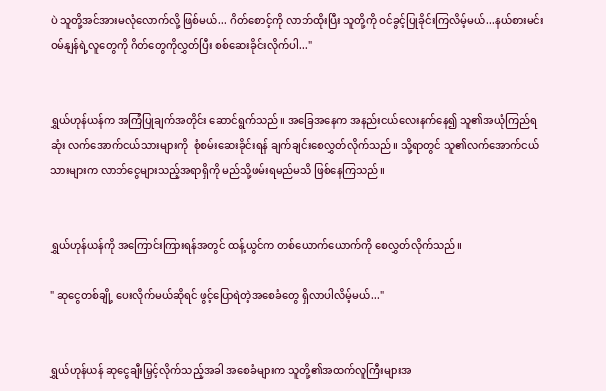ပဲ သူတို့အင်အားမလုံလောက်လို့ ဖြစ်မယ်... ဂိတ်စောင့်ကို လာဘ်ထိုးပြီး သူတို့ကို ဝင်ခွင့်ပြုခိုင်းကြလိမ့်မယ်...နယ်စားမင်းဝမ်နျန်ရဲ့လူတွေကို ဂိတ်တွေကိုလွှတ်ပြီး စစ်ဆေးခိုင်းလိုက်ပါ..."


ရွှယ်ဟုန်ယန်က အကြံပြုချက်အတိုင်း ဆောင်ရွက်သည်။ အခြေအနေက အနည်းငယ်လေးနက်နေ၍ သူ၏အယုံကြည်ရဆုံး လက်အောက်ငယ်သားများကို  စုံစမ်းဆေးခိုင်းရန် ချက်ချင်းစေလွှတ်လိုက်သည်။ သို့ရာတွင် သူ၏လက်အောက်ငယ်သားများက လာဘ်ငွေများသည့်အရာရှိကို မည်သို့ဖမ်းရမည်မသိ ဖြစ်နေကြသည်။


ရွှယ်ဟုန်ယန်ကို အကြောင်းကြားရန်အတွင် ထန့်ယွင်က တစ်ယောက်ယောက်ကို စေလွှတ်လိုက်သည်။

" ဆုငွေတစ်ချို့ ပေးလိုက်မယ်ဆိုရင် ဖွင့်ပြောရဲတဲ့အစေခံတွေ ရှိလာပါလိမ့်မယ်..."


ရွှယ်ဟုန်ယန် ဆုငွေချီးမြှင့်လိုက်သည့်အခါ အစေခံများက သူတို့၏အထက်လူကြီးများအ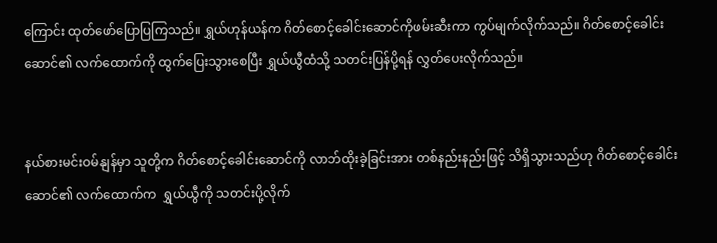ကြောင်း ထုတ်ဖော်ပြောပြကြသည်။ ရွှယ်ဟုန်ယန်က ဂိတ်စောင့်ခေါင်းဆောင်ကိုဖမ်းဆီးကာ ကွပ်မျက်လိုက်သည်။ ဂိတ်စောင့်ခေါင်းဆောင်၏ လက်ထောက်ကို ထွက်ပြေးသွားစေပြီး ရွှယ်ယွီထံသို့ သတင်းပြန်ပို့ရန် လွှတ်ပေးလိုက်သည်။


နယ်စားမင်းဝမ်နျန်မှာ သူတို့က ဂိတ်စောင့်ခေါင်းဆောင်ကို လာဘ်ထိုးခဲ့ခြင်းအား တစ်နည်းနည်းဖြင့် သိရှိသွားသည်ဟု ဂိတ်စောင့်ခေါင်းဆောင်၏ လက်ထောက်က  ရွှယ်ယွီကို သတင်းပို့လိုက်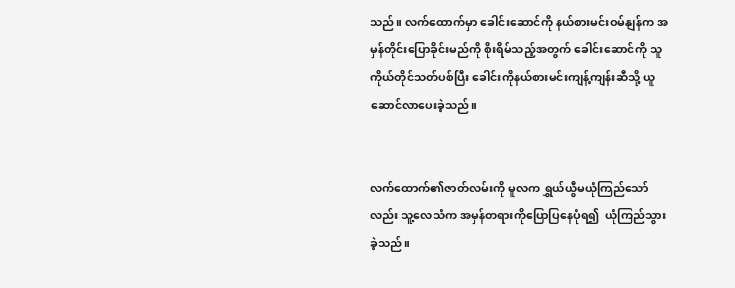သည်။ လက်ထောက်မှာ ခေါင်းဆောင်ကို နယ်စားမင်းဝမ်နျန်က အမှန်တိုင်းပြောခိုင်းမည်ကို စိုးရိမ်သည့်အတွက် ခေါင်းဆောင်ကို သူကိုယ်တိုင်သတ်ပစ်ပြီး ခေါင်းကိုနယ်စားမင်းကျန့်ကျန်းဆီသို့ ယူဆောင်လာပေးခဲ့သည်။


လက်ထောက်၏ဇာတ်လမ်းကို မူလက ရွှယ်ယွီမယုံကြည်သော်လည်း သူ့လေသံက အမှန်တရားကိုပြောပြနေပုံရ၍  ယုံကြည်သွားခဲ့သည်။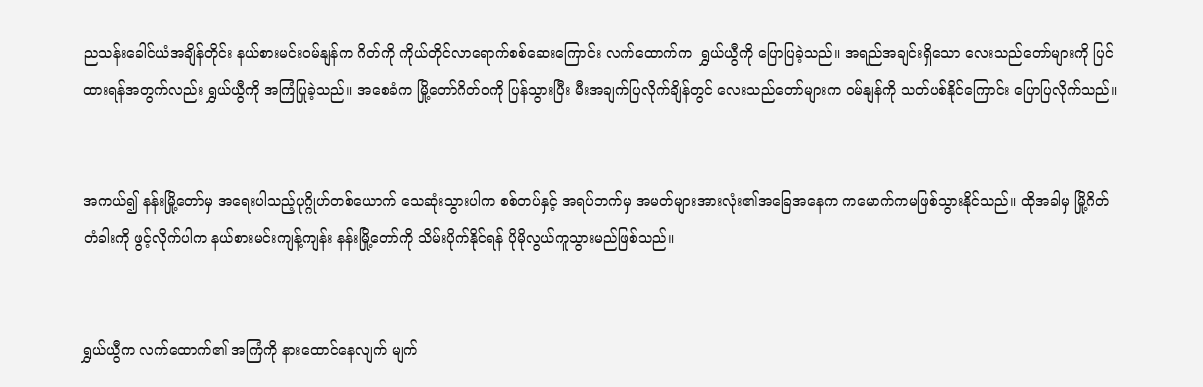ညသန်းခေါင်ယံအချိန်တိုင်း နယ်စားမင်းဝမ်နျန်က ဂိတ်ကို ကိုယ်တိုင်လာရောက်စစ်ဆေးကြောင်း လက်ထောက်က  ရွှယ်ယွီကို ပြောပြခဲ့သည်။ အရည်အချင်းရှိသော လေးသည်တော်များကို ပြင်ထားရန်အတွက်လည်း ရွှယ်ယွီကို အကြံပြုခဲ့သည်။ အစေခံက မြို့တော်ဂိတ်ဝကို ပြန်သွားပြီး မီးအချက်ပြလိုက်ချိန်တွင် လေးသည်တော်များက ဝမ်နျန်ကို သတ်ပစ်နိုင်ကြောင်း ပြောပြလိုက်သည်။


အကယ်၍ နန်းမြို့တော်မှ အရေးပါသည့်ပုဂ္ဂိုဟ်တစ်ယောက် သေဆုံးသွားပါက စစ်တပ်နှင့် အရပ်ဘက်မှ အမတ်များအားလုံး၏အခြေအနေက ကမောက်ကမဖြစ်သွားနိုင်သည်။ ထိုအခါမှ မြို့ဂိတ်တံခါးကို ဖွင့်လိုက်ပါက နယ်စားမင်းကျန့်ကျန်း နန်းမြို့‌တော်ကို သိမ်းပိုက်နိုင်ရန် ပိုမိုလွယ်ကူသွားမည်ဖြစ်သည်။


ရွှယ်ယွီက လက်ထောက်၏ အကြံကို နားထောင်နေလျက် မျက်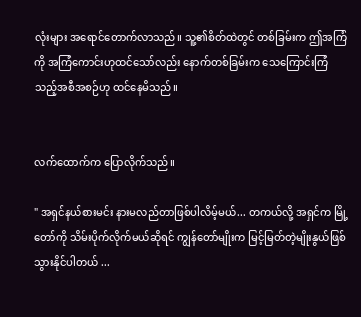လုံးများ အရောင်တောက်လာသည်။ သူ့၏စိတ်ထဲတွင် တစ်ခြမ်းက ဤအကြံကို အကြံကောင်းဟုထင်သော်လည်း နောက်တစ်ခြမ်းက သေကြောင်းကြံသည့်အစီအစဉ်ဟု ထင်နေမိသည်။


လက်ထောက်က ပြောလိုက်သည်။

" အရှင်နယ်စားမင်း နားမလည်တာဖြစ်ပါလိမ့်မယ်... တကယ်လို့ အရှင်က မြို့တော်ကို သိမ်းပိုက်လိုက်မယ်ဆိုရင် ကျွန်တော်မျိုးက မြင့်မြတ်တဲ့မျိုးနွယ်ဖြစ်သွားနိုင်‌ပါတယ် ...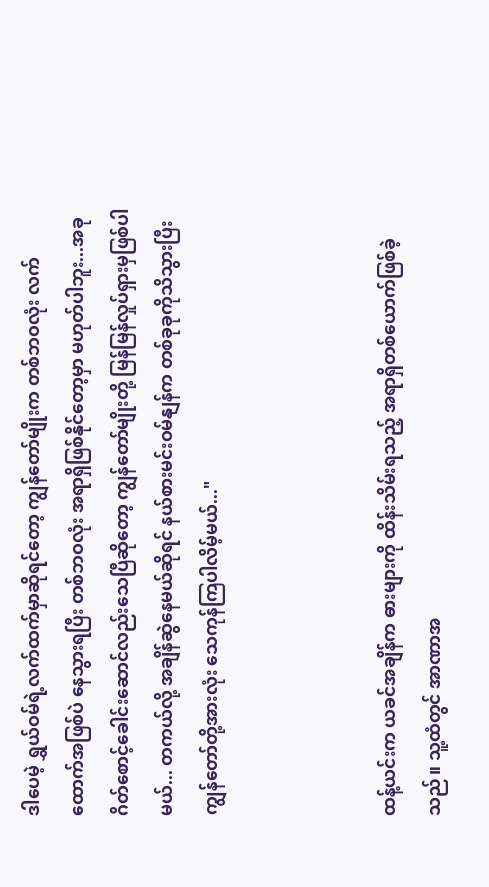ဒါပေမဲ့ ရွှယ်ဝမ်ရဲ့လက်ထက်မှာဆိုရင်တော့ ကျွန်တော်မျိုးက တစ်ဘဝလုံး လက်ထောက်အဖြစ်ပဲ နေသွားရပြီး တစ်ဘဝလုံး အရာရှိဖြစ်နိုင်တော့မှာ မဟုတ်ပါဘူး...အခု ဂိတ်စောင့်ခေါင်းဆောင်လည်းသေပြီဆိုတော့ ကျွန်တော်မျိုးတို့ မြန်မြန်လှုပ်ရှားမှဖြစ်ပါမယ်... တကယ်လို့ အချိန်ဆွဲနေမယ်ဆိုရင် နယ်စားမင်းဝမ်နျန်က တစ်ခုခုကိုသိသွားပြီး ကျွန်တော်တို့အားလုံး သေကုန်ကြပါလိမ့်မယ်..."



ထန့်ယင်းက ယခင်အချိန်က ဓားများကို ထိန်းသိမ်းရသည့် အရာရှိတစ်ယောက်ဖြစ်ခဲ့သည်။ သူ့ထံတွင် အာဏာအ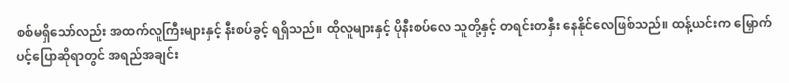စစ်မရှိသော်လည်း အထက်လူကြီးများနှင့် နီးစပ်ခွင့် ရရှိသည်။ ထိုလူများနှင့် ပိုနီးစပ်လေ သူတို့နှင့် တရင်းတနှီး နေနိုင်လေဖြစ်သည်။ ထန့်ယင်းက မြှောက်ပင့်ပြောဆိုရာတွင် အရည်အချင်း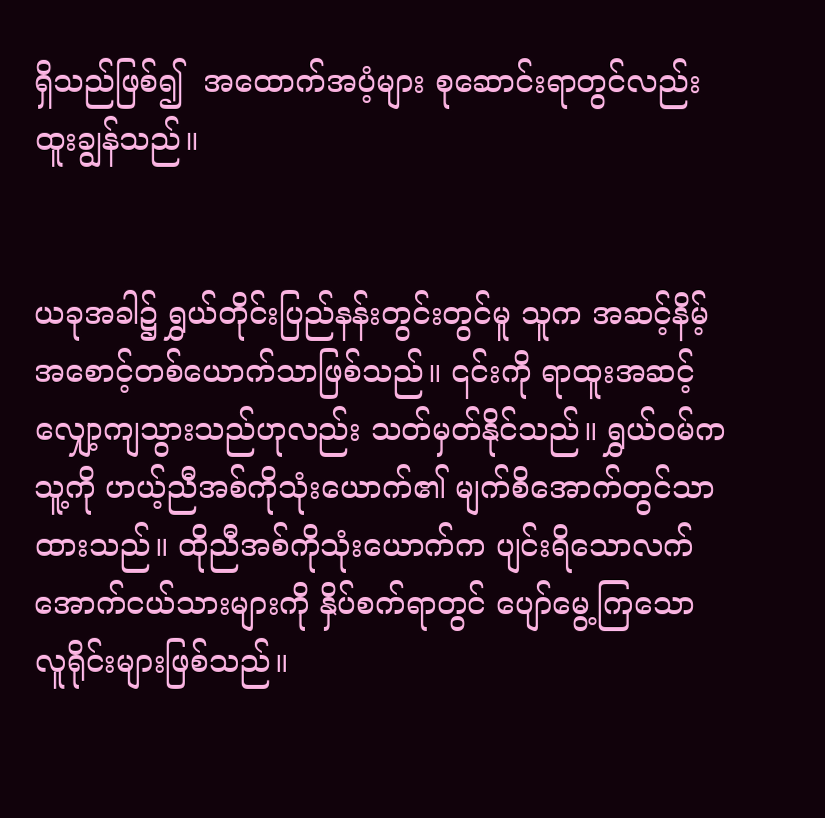ရှိသည်ဖြစ်၍  အထောက်အပံ့များ စုဆောင်းရာတွင်လည်းထူးချွန်သည်။


ယခုအခါ၌ ရွှယ်တိုင်းပြည်နန်းတွင်းတွင်မူ သူက အဆင့်နိမ့် အစောင့်တစ်ယောက်သာဖြစ်သည်။ ၎င်းကို ရာထူးအဆင့်လျှော့ကျသွားသည်ဟုလည်း သတ်မှတ်နိုင်သည်။ ရွှယ်ဝမ်က သူ့ကို ဟယ့်ညီအစ်ကိုသုံးယောက်၏ မျက်စိအောက်တွင်သာထားသည်။ ထိုညီအစ်ကိုသုံးယောက်က ပျင်းရိသောလက်အောက်ငယ်သားများကို နှိပ်စက်ရာတွင် ပျော်မွေ့ကြသော လူရိုင်းများဖြစ်သည်။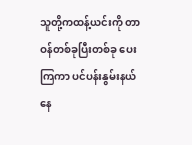သူတို့ကထန့်ယင်းကို တာဝန်တစ်ခုပြီးတစ်ခု ပေးကြကာ ပင်ပန်းနွမ်းနယ်နေ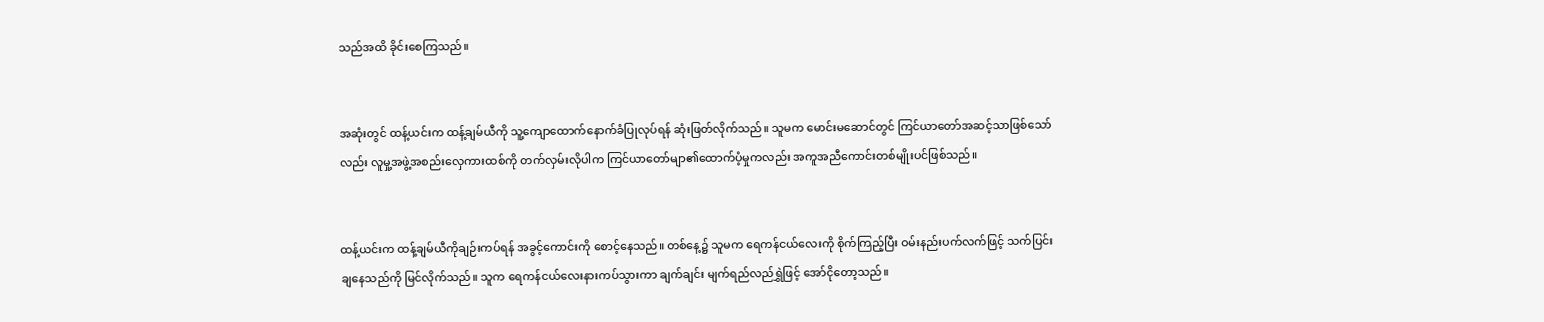သည်အထိ ခိုင်းစေကြသည်။


အဆုံးတွင် ထန့်ယင်းက ထန့်ချမ်ယီကို သူ့‌ကျောထောက်နောက်ခံပြုလုပ်ရန် ဆုံးဖြတ်လိုက်သည်။ သူမက မောင်းမဆောင်တွင် ကြင်ယာတော်အဆင့်သာဖြစ်သော်လည်း လူမှု့အဖွဲ့အစည်းလှေကားထစ်ကို တက်လှမ်းလိုပါက ကြင်ယာတော်မျာ၏ထောက်ပံ့မှုကလည်း အကူအညီကောင်းတစ်မျိုးပင်ဖြစ်သည်။


ထန့်ယင်းက ထန့်ချမ်ယီကိုချဉ်းကပ်ရန် အခွင့်ကောင်းကို စောင့်နေသည်။ တစ်နေ့၌ သူမက ရေကန်ငယ်လေးကို စိုက်ကြည့်ပြီး ဝမ်းနည်းပက်လက်ဖြင့် သက်ပြင်းချနေသည်ကို မြင်လိုက်သည်။ သူက ရေကန်ငယ်လေးနားကပ်သွားကာ ချက်ချင်း မျက်ရည်လည်ရွှဲဖြင့် အော်ငိုတော့သည်။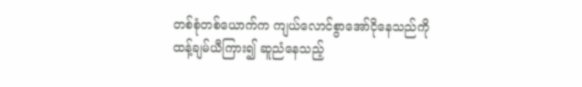တစ်စုံတစ်ယောက်က ကျယ်လောင်စွာအော်ငိုနေသည်ကို ထန့်ချမ်ယီကြား၍ ဆူညံနေသည့်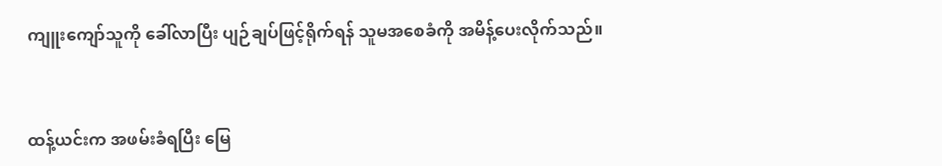ကျူးကျော်သူကို ခေါ်လာပြီး ပျဉ်ချပ်ဖြင့်ရိုက်ရန် သူမအစေခံကို အမိန့်ပေးလိုက်သည်။


ထန့်ယင်းက အဖမ်းခံရပြီး မြေ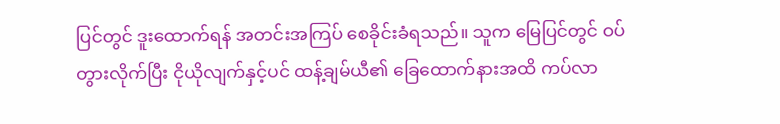ပြင်တွင် ဒူးထောက်ရန် အတင်းအကြပ် စေခိုင်းခံရသည်။ သူက မြေပြင်တွင် ဝပ်တွားလိုက်ပြီး ငိုယိုလျက်နှင့်ပင် ထန့်ချမ်ယီ၏ ခြေထောက်နားအထိ ကပ်လာ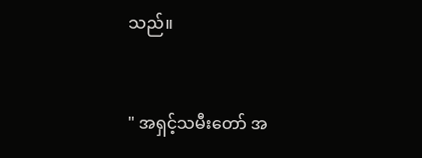သည်။


" အရှင့်သမီးတော် အ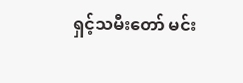ရှင့်သမီးတော် မင်း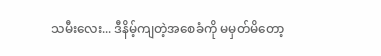သမီးလေး... ဒီနိမ့်ကျတဲ့အစေခံကို မမှတ်မိတော့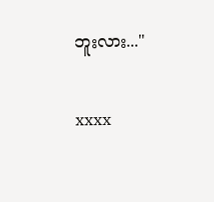ဘူးလား..."


xxxx